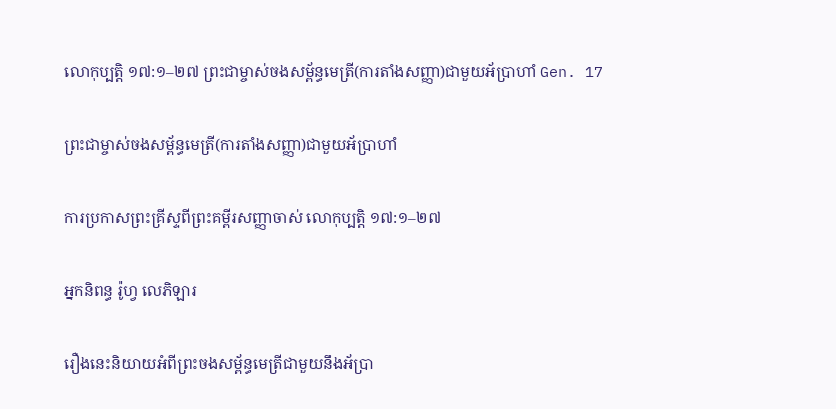លោកុប្បត្ដិ ១៧:១–២៧ ព្រះជាម្ចាស់ចងសម្ព័ន្ធមេត្រី(ការតាំងសញ្ញា)ជាមួយអ័ប្រាហាំ Gen. 17

ព្រះជាម្ចាស់ចងសម្ព័ន្ធមេត្រី(ការតាំងសញ្ញា)ជាមួយអ័ប្រាហាំ

ការប្រកាសព្រះគ្រីស្ទពីព្រះគម្ពីរសញ្ញាចាស់ លោកុប្បត្ដិ ១៧:១–២៧

អ្នកនិពន្ធ រ៉ូហ្វ លេភិឡារ

រឿងនេះនិយាយអំពីព្រះចងសម្ព័ន្ធមេត្រីជាមួយនឹងអ័ប្រា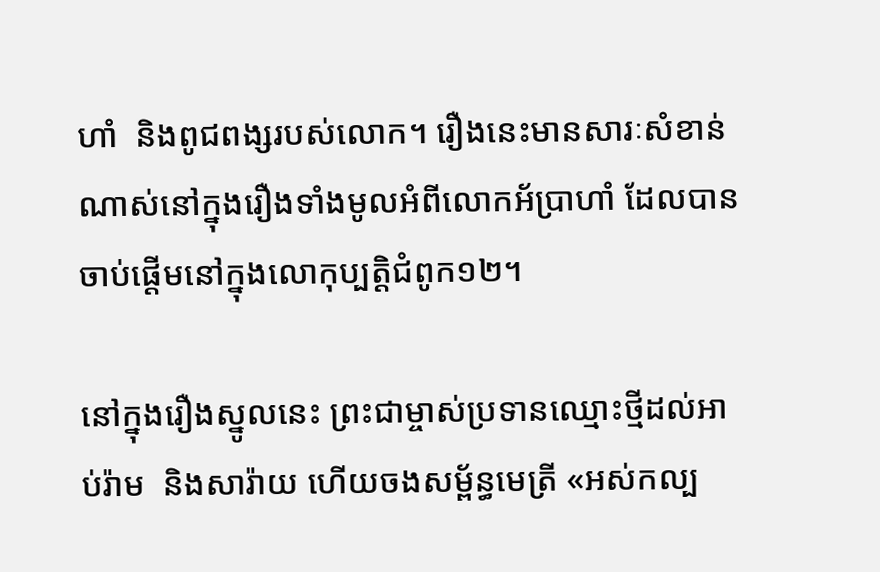ហាំ  និងពូជពង្សរបស់លោក។ រឿងនេះមានសារៈសំខាន់ណាស់នៅក្នុងរឿងទាំងមូលអំពីលោកអ័ប្រាហាំ ដែលបានចាប់ផ្តើមនៅក្នុងលោកុប្បត្ដិជំពូក១២។

នៅក្នុងរឿងស្នូលនេះ ព្រះជាម្ចាស់ប្រទានឈ្មោះថ្មីដល់អាប់រ៉ាម  និងសារ៉ាយ ហើយចងសម្ព័ន្ធមេត្រី «អស់កល្ប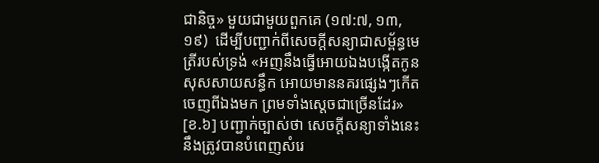ជានិច្ច» មួយជាមួយពួកគេ (១៧:៧, ១៣, ១៩)  ដើម្បីបញ្ជាក់ពីសេចក្តីសន្យាជាសម្ព័ន្ធមេត្រីរបស់ទ្រង់ «អញនឹងធ្វើអោយឯងបង្កើតកូនសុសសាយសន្ធឹក អោយមាននគរផ្សេងៗកើតចេញពីឯងមក ព្រមទាំងស្តេចជាច្រើនដែរ» [ខ.៦] បញ្ជាក់ច្បាស់ថា សេចក្តីសន្យាទាំងនេះនឹងត្រូវបានបំពេញសំរេ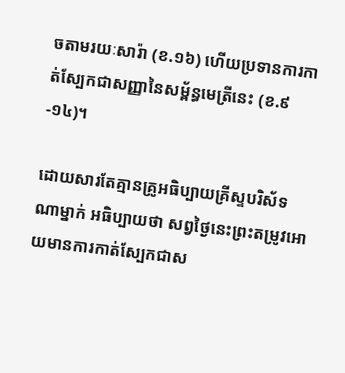ចតាមរយៈសារ៉ា (ខ.១៦) ហើយប្រទានការកាត់ស្បែកជាសញ្ញានៃសម្ព័ន្ធមេត្រីនេះ (ខ.៩-១៤)។

ដោយសារតែគ្មានគ្រូអធិប្បាយគ្រីស្ទបរិស័ទណាម្នាក់ អធិប្បាយថា សព្វថ្ងៃនេះព្រះតម្រូវអោយមានការកាត់ស្បែកជាស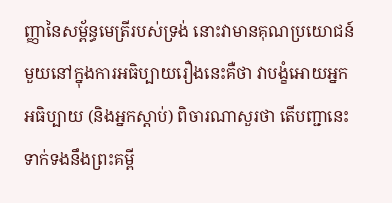ញ្ញានៃសម្ព័ន្ធមេត្រីរបស់ទ្រង់ នោះវាមានគុណប្រយោជន៍មួយនៅក្នុងការអធិប្បាយរឿងនេះគឺថា វាបង្ខំអោយអ្នកអធិប្បាយ (និងអ្នកស្តាប់) ពិចារណាសួរថា តើបញ្ជានេះទាក់ទងនឹងព្រះគម្ពី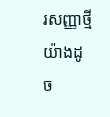រសញ្ញាថ្មីយ៉ាងដូច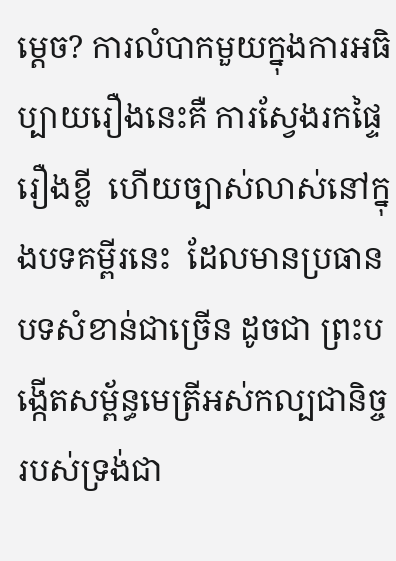ម្ដេច? ការលំបាកមួយក្នុងការអធិប្បាយរឿងនេះគឺ ការស្វែងរកផ្ទៃរឿងខ្លី  ហើយច្បាស់លាស់នៅក្នុងបទគម្ពីរនេះ  ដែលមានប្រធានបទសំខាន់ជាច្រើន ដូចជា ព្រះបង្កើតសម្ព័ន្ធមេត្រីអស់កល្បជានិច្ចរបស់ទ្រង់ជា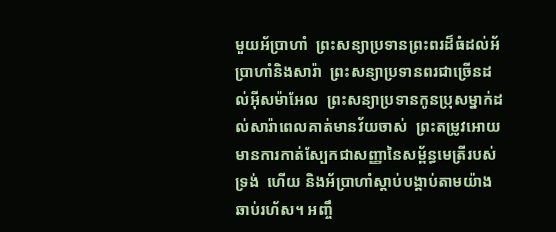មួយអ័ប្រាហាំ  ព្រះសន្យាប្រទានព្រះពរដ៏ធំដល់អ័ប្រាហាំនិងសារ៉ា  ព្រះសន្យាប្រទានពរជាច្រើនដល់អ៊ីសម៉ាអែល  ព្រះសន្យាប្រទានកូនប្រុសម្នាក់ដល់សារ៉ាពេលគាត់មានវ័យចាស់  ព្រះតម្រូវអោយមានការកាត់ស្បែកជាសញ្ញានៃសម្ព័ន្ធមេត្រីរបស់ទ្រង់  ហើយ និងអ័ប្រាហាំស្តាប់បង្គាប់តាមយ៉ាងឆាប់រហ័ស។ អញ្ចឹ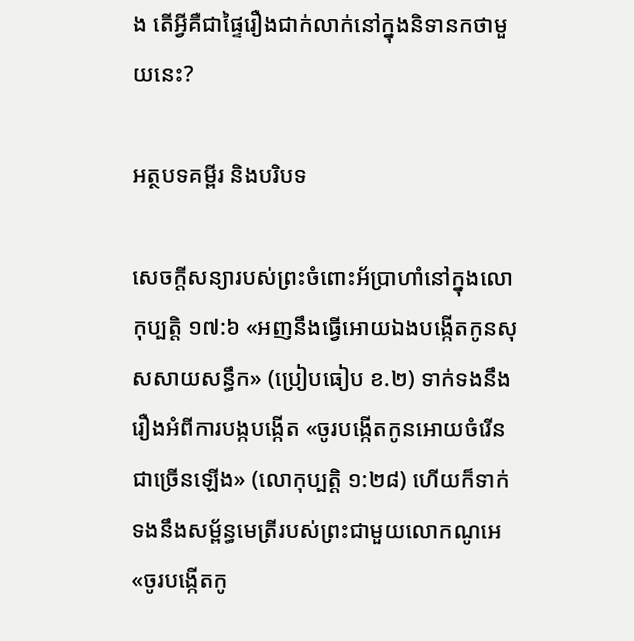ង តើអ្វីគឺជាផ្ទៃរឿងជាក់លាក់នៅក្នុងនិទានកថាមួយនេះ?

អត្ថបទគម្ពីរ និងបរិបទ

សេចក្តីសន្យារបស់ព្រះចំពោះអ័ប្រាហាំនៅក្នុងលោកុប្បត្ដិ ១៧:៦ «អញនឹងធ្វើអោយឯងបង្កើតកូនសុសសាយសន្ធឹក» (ប្រៀបធៀប ខ.២) ទាក់ទងនឹងរឿងអំពីការបង្កបង្កើត «ចូរបង្កើតកូនអោយចំរើនជាច្រើនឡើង» (លោកុប្បត្ដិ ១:២៨) ហើយក៏ទាក់ទងនឹងសម្ព័ន្ធមេត្រីរបស់ព្រះជាមួយលោកណូអេ «ចូរបង្កើតកូ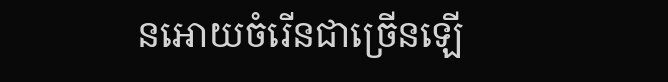នអោយចំរើនជាច្រើនឡើ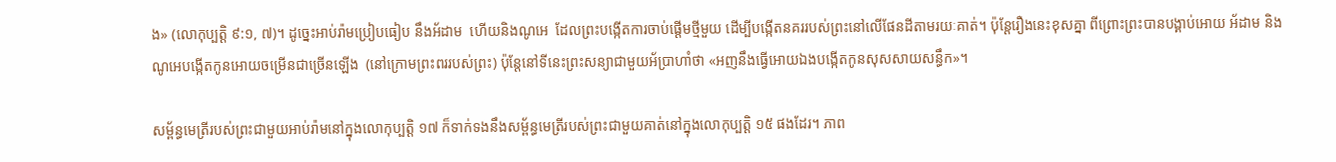ង» (លោកុប្បត្ដិ ៩:១, ៧)។ ដូច្នេះអាប់រ៉ាមប្រៀបធៀប នឹងអ័ដាម  ហើយនិងណូអេ  ដែលព្រះបង្កើតការចាប់ផ្តើមថ្មីមួយ ដើម្បីបង្កើតនគររបស់ព្រះនៅលើផែនដីតាមរយៈគាត់។ ប៉ុន្តែរឿងនេះខុសគ្នា ពីព្រោះព្រះបានបង្គាប់អោយ អ័ដាម និងណូអេបង្កើតកូនអោយចម្រើនជាច្រើនឡើង  (នៅក្រោមព្រះពររបស់ព្រះ) ប៉ុន្តែនៅទីនេះព្រះសន្យាជាមួយអ័ប្រាហាំថា «អញនឹងធ្វើអោយឯងបង្កើតកូនសុសសាយសន្ធឹក»។

សម្ព័ន្ធមេត្រីរបស់ព្រះជាមួយអាប់រ៉ាមនៅក្នុងលោកុប្បត្ដិ ១៧ ក៏ទាក់ទងនឹងសម្ព័ន្ធមេត្រីរបស់ព្រះជាមួយគាត់នៅក្នុងលោកុប្បត្ដិ ១៥ ផងដែរ។ ភាព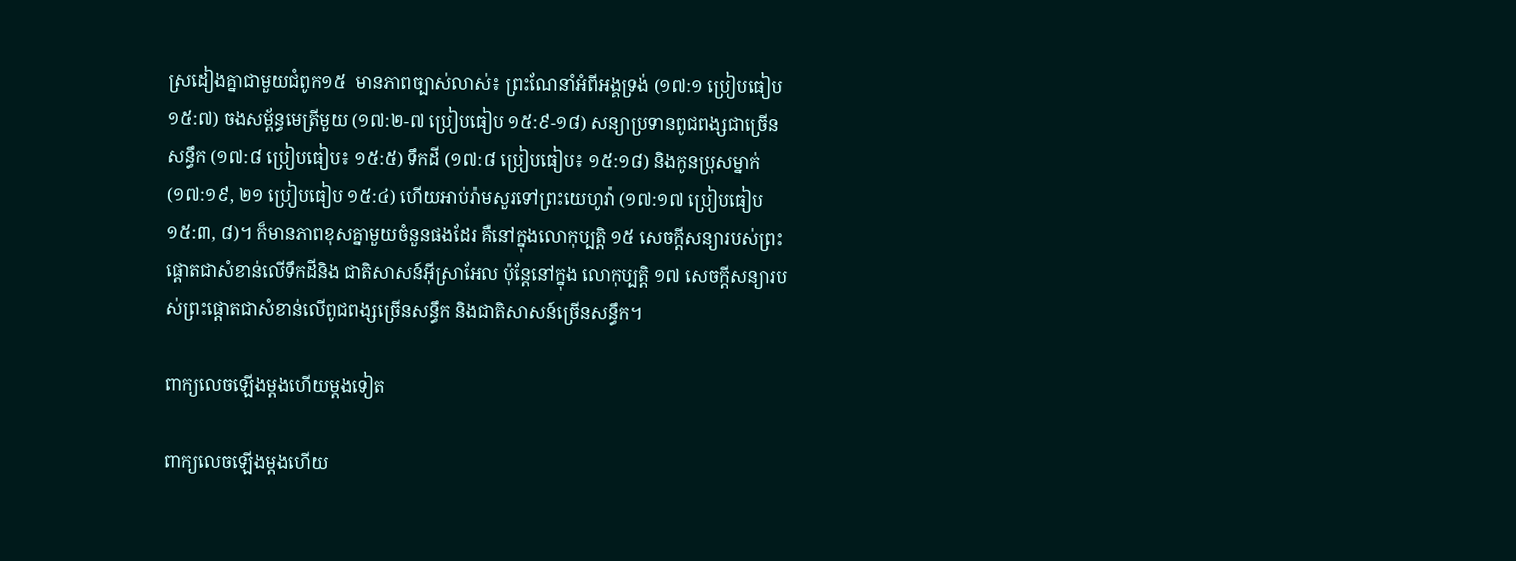ស្រដៀងគ្នាជាមួយជំពូក១៥  មានភាពច្បាស់លាស់៖ ព្រះណែនាំអំពីអង្គទ្រង់ (១៧:១ ប្រៀបធៀប ១៥:៧) ចងសម្ព័ន្ធមេត្រីមួយ (១៧:២-៧ ប្រៀបធៀប ១៥:៩-១៨) សន្យាប្រទានពូជពង្សជាច្រើនសន្ធឹក (១៧:៨ ប្រៀបធៀប៖ ១៥:៥) ទឹកដី (១៧:៨ ប្រៀបធៀប៖ ១៥:១៨) និងកូនប្រុសម្នាក់ (១៧:១៩, ២១ ប្រៀបធៀប ១៥:៤) ហើយអាប់រ៉ាមសួរទៅព្រះយេហូវ៉ា (១៧:១៧ ប្រៀបធៀប ១៥:៣, ៨)។ ក៏មានភាពខុសគ្នាមួយចំនួនផងដែរ គឺនៅក្នុងលោកុប្បត្ដិ ១៥ សេចក្តីសន្យារបស់ព្រះផ្ដោតជាសំខាន់លើទឹកដីនិង ជាតិសាសន៍អ៊ីស្រាអែល ប៉ុន្តែនៅក្នុង លោកុប្បត្តិ ១៧ សេចក្តីសន្យារបស់ព្រះផ្ដោតជាសំខាន់លើពូជពង្សច្រើនសន្ធឹក និងជាតិសាសន៍ច្រើនសន្ធឹក។

ពាក្យលេចឡើងម្តងហើយម្តងទៀត

ពាក្យលេចឡើងម្តងហើយ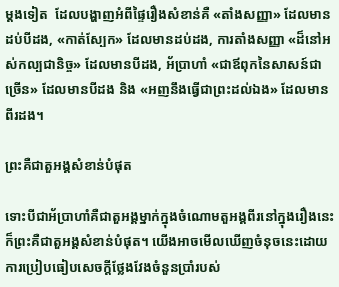ម្តងទៀត  ដែលបង្ហាញអំពីផ្ទៃរឿងសំខាន់គឺ «តាំងសញ្ញា» ដែលមានដប់បីដង, «កាត់ស្បែក» ដែលមានដប់ដង, ការតាំងសញ្ញា «ដ៏នៅអស់កល្បជានិច្ច» ដែលមានបីដង, អ័ប្រាហាំ «ជាឪពុកនៃសាសន៍ជាច្រើន» ដែលមានបីដង និង «អញនឹងធ្វើជាព្រះដល់ឯង» ដែលមានពីរដង។

ព្រះគឺជាតួអង្គសំខាន់បំផុត

ទោះបីជាអ័ប្រាហាំគឺជាតួអង្គម្នាក់ក្នុងចំណោមតួអង្គពីរនៅក្នុងរឿងនេះ ក៏ព្រះគឺជាតួអង្គសំខាន់បំផុត។ យើងអាចមើលឃើញចំនុចនេះដោយការប្រៀបធៀបសេចក្តីថ្លែងវែងចំនួនប្រាំរបស់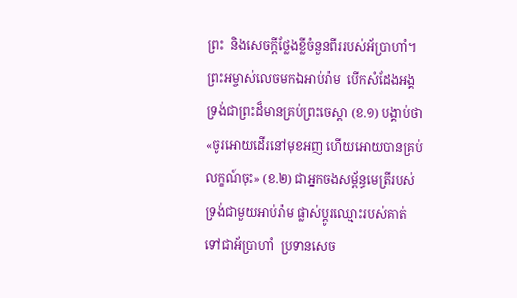ព្រះ  និងសេចក្តីថ្លែងខ្លីចំនួនពីររបស់អ័ប្រាហាំ។ ព្រះអម្ចាស់លេចមកឯអាប់រ៉ាម  បើកសំដែងអង្គទ្រង់ជាព្រះដ៏មានគ្រប់ព្រះចេស្ដា (ខ.១) បង្គាប់ថា «ចូរអោយដើរនៅមុខអញ ហើយអោយបានគ្រប់លក្ខណ៍ចុះ» (ខ.២) ជាអ្នកចងសម្ព័ន្ធមេត្រីរបស់ទ្រង់ជាមួយអាប់រ៉ាម ផ្លាស់ប្តូរឈ្មោះរបស់គាត់ទៅជាអ័ប្រាហាំ  ប្រទានសេច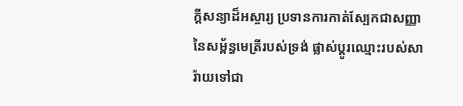ក្តីសន្យាដ៏អស្ចារ្យ ប្រទានការកាត់ស្បែកជាសញ្ញានៃសម្ព័ន្ធមេត្រីរបស់ទ្រង់ ផ្លាស់ប្តូរឈ្មោះរបស់សារ៉ាយទៅជា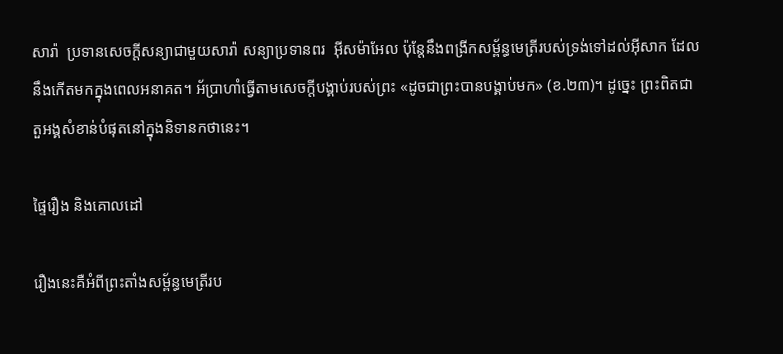សារ៉ា  ប្រទានសេចក្តីសន្យាជាមួយសារ៉ា សន្យាប្រទានពរ  អ៊ីសម៉ាអែល ប៉ុន្តែនឹងពង្រីកសម្ព័ន្ធមេត្រីរបស់ទ្រង់ទៅដល់អ៊ីសាក ដែលនឹងកើតមកក្នុងពេលអនាគត។ អ័ប្រាហាំធ្វើតាមសេចក្តីបង្គាប់របស់ព្រះ «ដូចជាព្រះបានបង្គាប់មក» (ខ.២៣)។ ដូច្នេះ ព្រះពិតជាតួអង្គសំខាន់បំផុតនៅក្នុងនិទានកថានេះ។

ផ្ទៃរឿង និងគោលដៅ

រឿងនេះគឺអំពីព្រះតាំងសម្ព័ន្ធមេត្រីរប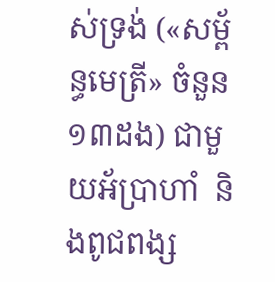ស់ទ្រង់ («សម្ព័ន្ធមេត្រី» ចំនួន១៣ដង) ជាមួយអ័ប្រាហាំ  និងពូជពង្ស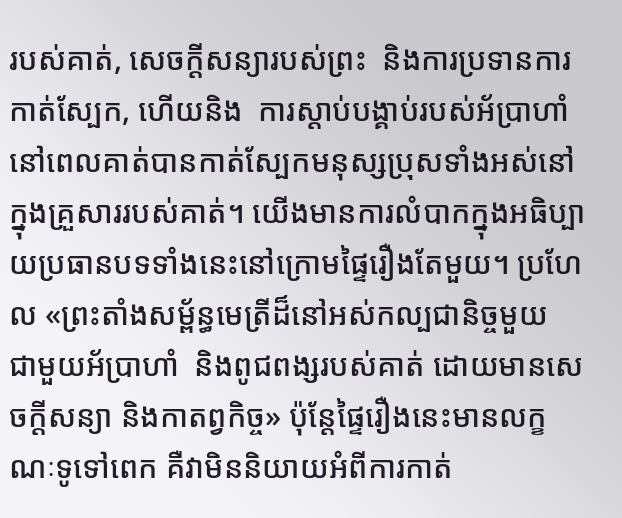របស់គាត់, សេចក្តីសន្យារបស់ព្រះ  និងការប្រទានការកាត់ស្បែក, ហើយនិង  ការស្តាប់បង្គាប់របស់អ័ប្រាហាំ នៅពេលគាត់បានកាត់ស្បែកមនុស្សប្រុសទាំងអស់នៅក្នុងគ្រួសាររបស់គាត់។ យើងមានការលំបាកក្នុងអធិប្បាយប្រធានបទទាំងនេះនៅក្រោមផ្ទៃរឿងតែមួយ។ ប្រហែល «ព្រះតាំងសម្ព័ន្ធមេត្រីដ៏នៅអស់កល្បជានិច្ចមួយ  ជាមួយអ័ប្រាហាំ  និងពូជពង្សរបស់គាត់ ដោយមានសេចក្តីសន្យា និងកាតព្វកិច្ច» ប៉ុន្តែផ្ទៃរឿងនេះមានលក្ខណៈទូទៅពេក គឺវាមិននិយាយអំពីការកាត់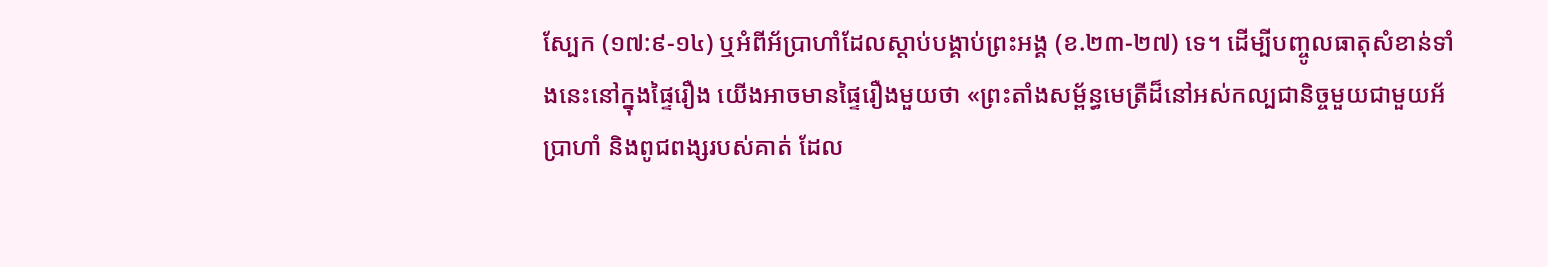ស្បែក (១៧:៩-១៤) ឬអំពីអ័ប្រាហាំដែលស្ដាប់បង្គាប់ព្រះអង្គ (ខ.២៣-២៧) ទេ។ ដើម្បីបញ្ចូលធាតុសំខាន់ទាំងនេះនៅក្នុងផ្ទៃរឿង យើងអាចមានផ្ទៃរឿងមួយថា «ព្រះតាំងសម្ព័ន្ធមេត្រីដ៏នៅអស់កល្បជានិច្ចមួយជាមួយអ័ប្រាហាំ និងពូជពង្សរបស់គាត់ ដែល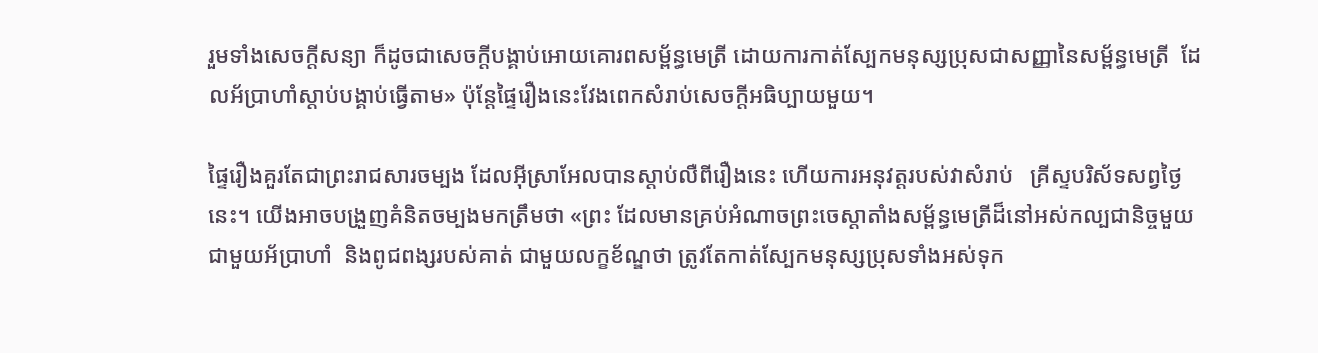រួមទាំងសេចក្តីសន្យា ក៏ដូចជាសេចក្តីបង្គាប់អោយគោរពសម្ព័ន្ធមេត្រី ដោយការកាត់ស្បែកមនុស្សប្រុសជាសញ្ញានៃសម្ព័ន្ធមេត្រី  ដែលអ័ប្រាហាំស្តាប់បង្គាប់ធ្វើតាម» ប៉ុន្តែផ្ទៃរឿងនេះវែងពេកសំរាប់សេចក្តីអធិប្បាយមួយ។

ផ្ទៃរឿងគួរតែជាព្រះរាជសារចម្បង ដែលអ៊ីស្រាអែលបានស្តាប់លឺពីរឿងនេះ ហើយការអនុវត្តរបស់វាសំរាប់   គ្រីស្ទបរិស័ទសព្វថ្ងៃនេះ។ យើងអាចបង្រួញគំនិតចម្បងមកត្រឹមថា «ព្រះ ដែលមានគ្រប់អំណាចព្រះចេស្ដាតាំងសម្ព័ន្ធមេត្រីដ៏នៅអស់កល្បជានិច្ចមួយជាមួយអ័ប្រាហាំ  និងពូជពង្សរបស់គាត់ ជាមួយលក្ខខ័ណ្ឌថា ត្រូវតែកាត់ស្បែកមនុស្សប្រុសទាំងអស់ទុក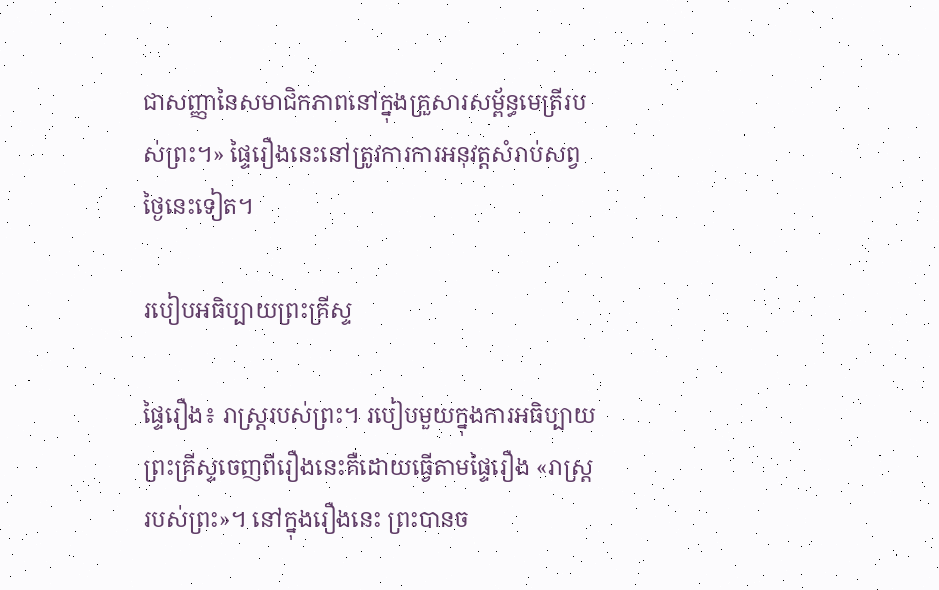ជាសញ្ញានៃសមាជិកភាពនៅក្នុងគ្រួសារសម្ព័ន្ធមេត្រីរបស់ព្រះ។» ផ្ទៃរឿងនេះនៅត្រូវការការអនុវត្តសំរាប់សព្វថ្ងៃនេះទៀត។

របៀបអធិប្បាយព្រះគ្រីស្ទ

ផ្ទៃរឿង៖ រាស្ត្ររបស់ព្រះ។ របៀបមួយក្នុងការអធិប្បាយព្រះគ្រីស្ទចេញពីរឿងនេះគឺដោយធ្វើតាមផ្ទៃរឿង «រាស្ត្ររបស់ព្រះ»។ នៅក្នុងរឿងនេះ ព្រះបានច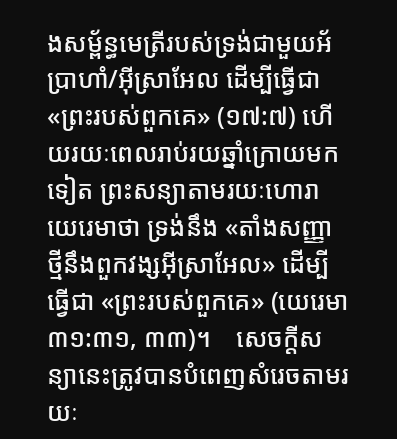ងសម្ព័ន្ធមេត្រីរបស់ទ្រង់ជាមួយអ័ប្រាហាំ/អ៊ីស្រាអែល ដើម្បីធ្វើជា «ព្រះរបស់ពួកគេ» (១៧:៧) ហើយរយៈពេលរាប់រយឆ្នាំក្រោយមកទៀត ព្រះសន្យាតាមរយៈហោរាយេរេមាថា ទ្រង់នឹង «តាំងសញ្ញាថ្មីនឹងពួកវង្សអ៊ីស្រាអែល» ដើម្បីធ្វើជា «ព្រះរបស់ពួកគេ» (យេរេមា ៣១:៣១, ៣៣)។    សេចក្តីសន្យានេះត្រូវបានបំពេញសំរេចតាមរយៈ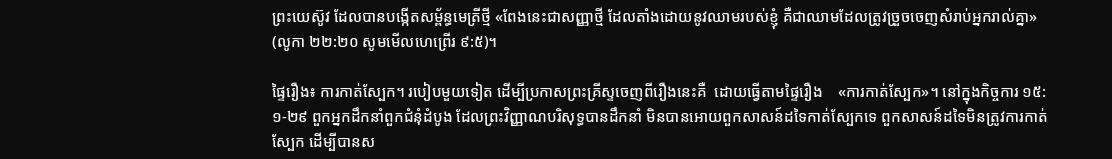ព្រះយេស៊ូវ ដែលបានបង្កើតសម្ព័ន្ធមេត្រីថ្មី «ពែងនេះជាសញ្ញាថ្មី ដែលតាំងដោយនូវឈាមរបស់ខ្ញុំ គឺជាឈាមដែលត្រូវច្រួចចេញសំរាប់អ្នករាល់គ្នា» (លូកា ២២:២០ សូមមើលហេព្រើរ ៩:៥)។

ផ្ទៃរឿង៖ ការកាត់ស្បែក។ របៀបមួយទៀត ដើម្បីប្រកាសព្រះគ្រីស្ទចេញពីរឿងនេះគឺ  ដោយធ្វើតាមផ្ទៃរឿង    «ការកាត់ស្បែក»។ នៅក្នុងកិច្ចការ ១៥:១-២៩ ពួកអ្នកដឹកនាំពួកជំនុំដំបូង ដែលព្រះវិញ្ញាណបរិសុទ្ធបានដឹកនាំ មិនបានអោយពួកសាសន៍ដទៃកាត់ស្បែកទេ ពួកសាសន៍ដទៃមិនត្រូវការកាត់ស្បែក ដើម្បីបានស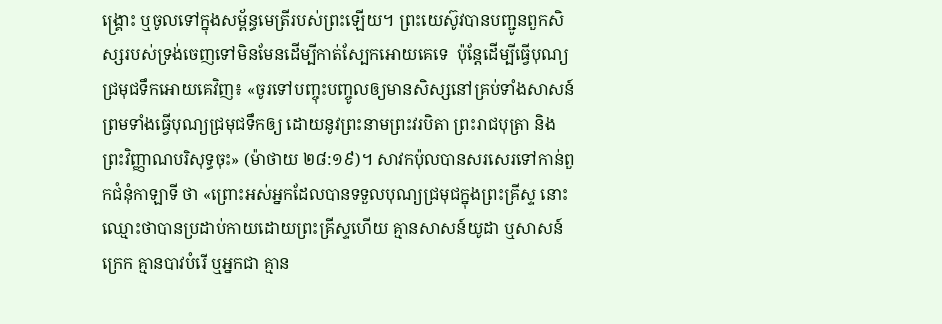ង្គ្រោះ ឬចូលទៅក្នុងសម្ព័ន្ធមេត្រីរបស់ព្រះឡើយ។ ព្រះយេស៊ូវបានបញ្ជូនពួកសិស្សរបស់ទ្រង់ចេញទៅមិនមែនដើម្បីកាត់ស្បែកអោយគេទេ  ប៉ុន្តែដើម្បីធ្វើបុណ្យជ្រមុជទឹកអោយគេវិញ៖ «ចូរទៅបញ្ចុះបញ្ចូលឲ្យមានសិស្សនៅគ្រប់ទាំងសាសន៍ ព្រមទាំងធ្វើបុណ្យជ្រមុជទឹកឲ្យ ដោយនូវព្រះនាមព្រះវរបិតា ព្រះរាជបុត្រា និងព្រះវិញ្ញាណបរិសុទ្ធចុះ» (ម៉ាថាយ ២៨:១៩)។ សាវកប៉ុលបានសរសេរទៅកាន់ពួកជំនុំកាឡាទី ថា «ព្រោះអស់អ្នកដែលបានទទួលបុណ្យជ្រមុជក្នុងព្រះគ្រីស្ទ នោះឈ្មោះថាបានប្រដាប់កាយដោយព្រះគ្រីស្ទហើយ គ្មានសាសន៍យូដា ឬសាសន៍ក្រេក គ្មានបាវបំរើ ឬអ្នកជា គ្មាន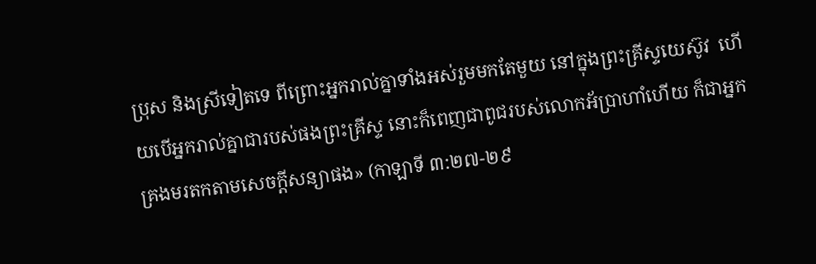ប្រុស និងស្រីទៀតទេ ពីព្រោះអ្នករាល់គ្នាទាំងអស់រួមមកតែមួយ នៅក្នុងព្រះគ្រីស្ទយេស៊ូវ  ហើយបើអ្នករាល់គ្នាជារបស់ផងព្រះគ្រីស្ទ នោះក៏ពេញជាពូជរបស់លោកអ័ប្រាហាំហើយ ក៏ជាអ្នកគ្រងមរតកតាមសេចក្តីសន្យាផង» (កាឡាទី ៣:២៧-២៩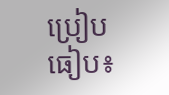ប្រៀបធៀប៖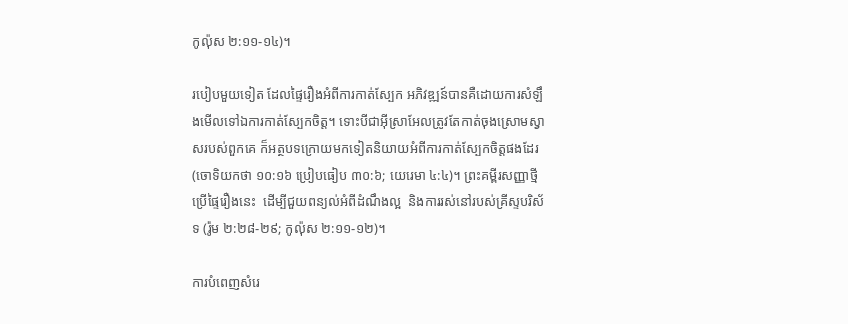កូល៉ុស ២:១១-១៤)។

របៀបមួយទៀត ដែលផ្ទៃរឿងអំពីការកាត់ស្បែក អភិវឌ្ឍន៍បានគឺដោយការសំឡឹងមើលទៅឯការកាត់ស្បែកចិត្ត។ ទោះបីជាអ៊ីស្រាអែលត្រូវតែកាត់ចុងស្រោមស្វាសរបស់ពួកគេ ក៏អត្ថបទក្រោយមកទៀតនិយាយអំពីការកាត់ស្បែកចិត្តផងដែរ (ចោទិយកថា ១០:១៦ ប្រៀបធៀប ៣០:៦; យេរេមា ៤:៤)។ ព្រះគម្ពីរសញ្ញាថ្មីប្រើផ្ទៃរឿងនេះ  ដើម្បីជួយពន្យល់អំពីដំណឹងល្អ  និងការរស់នៅរបស់គ្រីស្ទបរិស័ទ (រ៉ូម ២:២៨-២៩; កូល៉ុស ២:១១-១២)។

ការបំពេញសំរេ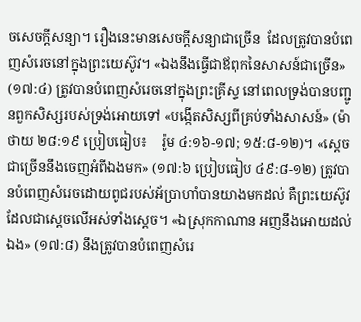ចសេចក្តីសន្យា។ រឿងនេះមានសេចក្តីសន្យាជាច្រើន  ដែលត្រូវបានបំពេញសំរេចនៅក្នុងព្រះយេស៊ូវ។ «ឯងនឹងធ្វើជាឪពុកនៃសាសន៍ជាច្រើន» (១៧:៤) ត្រូវបានបំពេញសំរេចនៅក្នុងព្រះគ្រីស្ទ នៅពេលទ្រង់បានបញ្ជូនពួកសិស្សរបស់ទ្រង់អោយទៅ «បង្កើតសិស្សពីគ្រប់ទាំងសាសន៍» (ម៉ាថាយ ២៨:១៩ ប្រៀបធៀប៖    រ៉ូម ៤:១៦-១៧; ១៥:៨-១២)។ «ស្តេចជាច្រើននឹងចេញអំពីឯងមក» (១៧:៦ ប្រៀបធៀប ៤៩:៨-១២) ត្រូវបានបំពេញសំរេចដោយពូជរបស់អ័ប្រាហាំបានយាងមកដល់ គឺព្រះយេស៊ូវ ដែលជាស្តេចលើអស់ទាំងស្តេច។ «ឯស្រុកកាណាន អញនឹងអោយដល់ឯង» (១៧:៨) នឹងត្រូវបានបំពេញសំរេ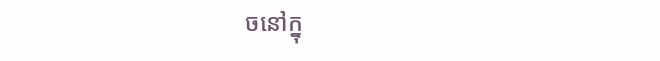ចនៅក្នុ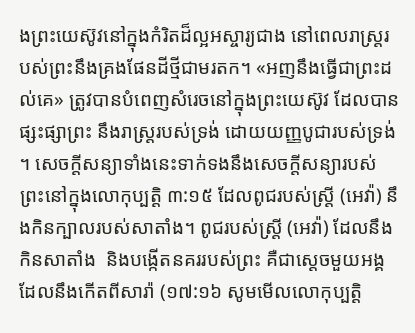ងព្រះយេស៊ូវនៅក្នុងកំរិតដ៏ល្អអស្ចារ្យជាង នៅពេលរាស្ត្ររបស់ព្រះនឹងគ្រងផែនដីថ្មីជាមរតក។ «អញនឹងធ្វើជាព្រះដល់គេ» ត្រូវបានបំពេញសំរេចនៅក្នុងព្រះយេស៊ូវ ដែលបានផ្សះផ្សាព្រះ នឹងរាស្ត្ររបស់ទ្រង់ ដោយយញ្ញបូជារបស់ទ្រង់។ សេចក្តីសន្យាទាំងនេះទាក់ទងនឹងសេចក្តីសន្យារបស់ព្រះនៅក្នុងលោកុប្បត្ដិ ៣:១៥ ដែលពូជរបស់ស្ត្រី (អេវ៉ា) នឹងកិនក្បាលរបស់សាតាំង។ ពូជរបស់ស្ត្រី (អេវ៉ា) ដែលនឹងកិនសាតាំង  និងបង្កើតនគររបស់ព្រះ គឺជាស្តេចមួយអង្គ ដែលនឹងកើតពីសារ៉ា (១៧:១៦ សូមមើលលោកុប្បត្ដិ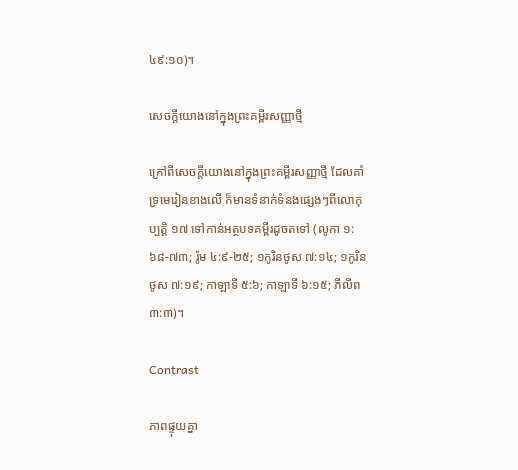៤៩:១០)។

សេចក្តីយោងនៅក្នុងព្រះគម្ពីរសញ្ញាថ្មី

ក្រៅពីសេចក្តីយោងនៅក្នុងព្រះគម្ពីរសញ្ញាថ្មី ដែលគាំទ្រមេរៀនខាងលើ ក៏មានទំនាក់ទំនងផ្សេងៗពីលោកុប្បត្ដិ ១៧ ទៅកាន់អត្ថបទគម្ពីរដូចតទៅ (លូកា ១:៦៨-៧៣; រ៉ូម ៤:៩-២៥; ១កូរិនថូស ៧:១៤; ១កូរិនថូស ៧:១៩; កាឡាទី ៥:៦; កាឡាទី ៦:១៥; ភីលីព ៣:៣)។

Contrast

ភាពផ្ទុយគ្នា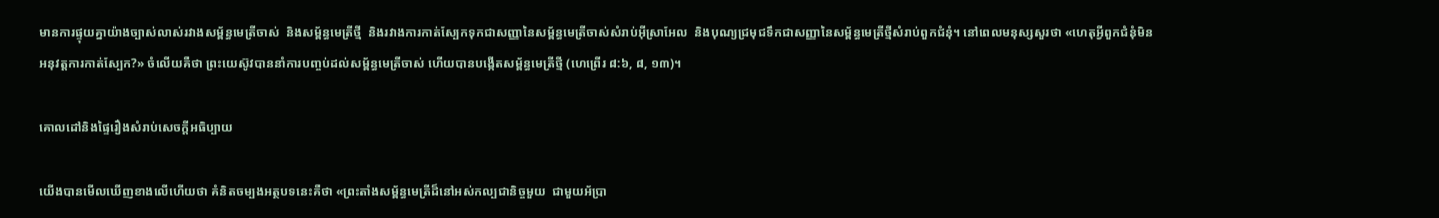មានការផ្ទុយគ្នាយ៉ាងច្បាស់លាស់រវាងសម្ព័ន្ធមេត្រីចាស់  និងសម្ព័ន្ធមេត្រីថ្មី  និងរវាងការកាត់ស្បែកទុកជាសញ្ញានៃសម្ព័ន្ធមេត្រីចាស់សំរាប់អ៊ីស្រាអែល  និងបុណ្យជ្រមុជទឹកជាសញ្ញានៃសម្ព័ន្ធមេត្រីថ្មីសំរាប់ពួកជំនុំ។ នៅពេលមនុស្សសួរថា «ហេតុអ្វីពួកជំនុំមិនអនុវត្តការកាត់ស្បែក?» ចំលើយគឺថា ព្រះយេស៊ូវបាននាំការបញ្ចប់ដល់សម្ព័ន្ធមេត្រីចាស់ ហើយបានបង្កើតសម្ព័ន្ធមេត្រីថ្មី (ហេព្រើរ ៨:៦, ៨, ១៣)។

គោលដៅនិងផ្ទៃរឿងសំរាប់សេចក្តីអធិប្បាយ

យើងបានមើលឃើញខាងលើហើយថា គំនិតចម្បងអត្ថបទនេះគឺថា «ព្រះតាំងសម្ព័ន្ធមេត្រីដ៏នៅអស់កល្បជានិច្ចមួយ  ជាមួយអ័ប្រា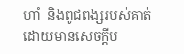ហាំ  និងពូជពង្សរបស់គាត់ ដោយមានសេចក្តីប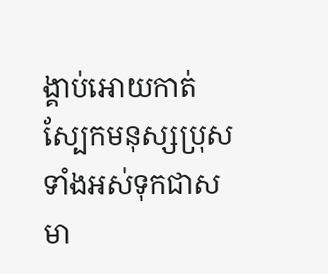ង្គាប់អោយកាត់ស្បែកមនុស្សប្រុសទាំងអស់ទុកជាសមា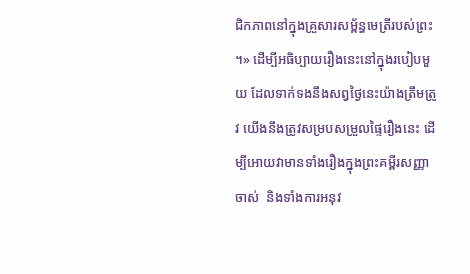ជិកភាពនៅក្នុងគ្រួសារសម្ព័ន្ធមេត្រីរបស់ព្រះ។» ដើម្បីអធិប្បាយរឿងនេះនៅក្នុងរបៀបមួយ ដែលទាក់ទងនឹងសព្វថ្ងៃនេះយ៉ាងត្រឹមត្រូវ យើងនឹងត្រូវសម្របសម្រួលផ្ទៃរឿងនេះ ដើម្បីអោយវាមានទាំងរឿងក្នុងព្រះគម្ពីរសញ្ញាចាស់  និងទាំងការអនុវ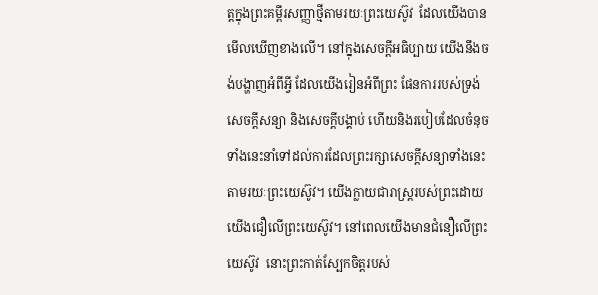ត្តក្នុងព្រះគម្ពីរសញ្ញាថ្មីតាមរយៈព្រះយេស៊ូវ  ដែលយើងបានមើលឃើញខាងលើ។ នៅក្នុងសេចក្តីអធិប្បាយ យើងនឹងចង់បង្ហាញអំពីអ្វី ដែលយើងរៀនអំពីព្រះ ផែនការរបស់ទ្រង់ សេចក្តីសន្យា និងសេចក្តីបង្គាប់ ហើយនិងរបៀបដែលចំនុចទាំងនេះនាំទៅដល់ការដែលព្រះរក្សាសេចក្តីសន្យាទាំងនេះតាមរយៈព្រះយេស៊ូវ។ យើងក្លាយជារាស្ត្ររបស់ព្រះដោយយើងជឿលើព្រះយេស៊ូវ។ នៅពេលយើងមានជំនឿលើព្រះយេស៊ូវ  នោះព្រះកាត់ស្បែកចិត្តរបស់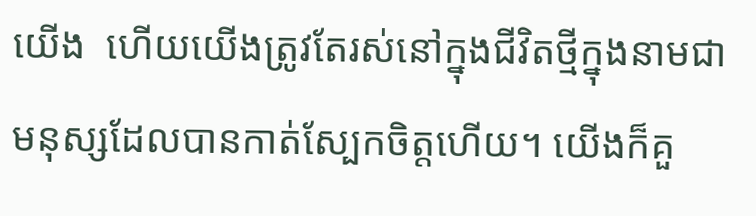យើង  ហើយយើងត្រូវតែរស់នៅក្នុងជីវិតថ្មីក្នុងនាមជាមនុស្សដែលបានកាត់ស្បែកចិត្តហើយ។ យើងក៏គួ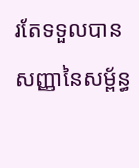រតែទទួលបានសញ្ញានៃសម្ព័ន្ធ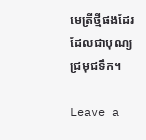មេត្រីថ្មីផងដែរ  ដែលជាបុណ្យជ្រមុជទឹក។

Leave a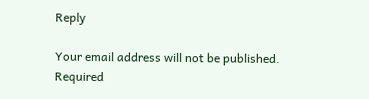Reply

Your email address will not be published. Required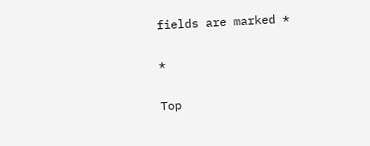fields are marked *

*

Top